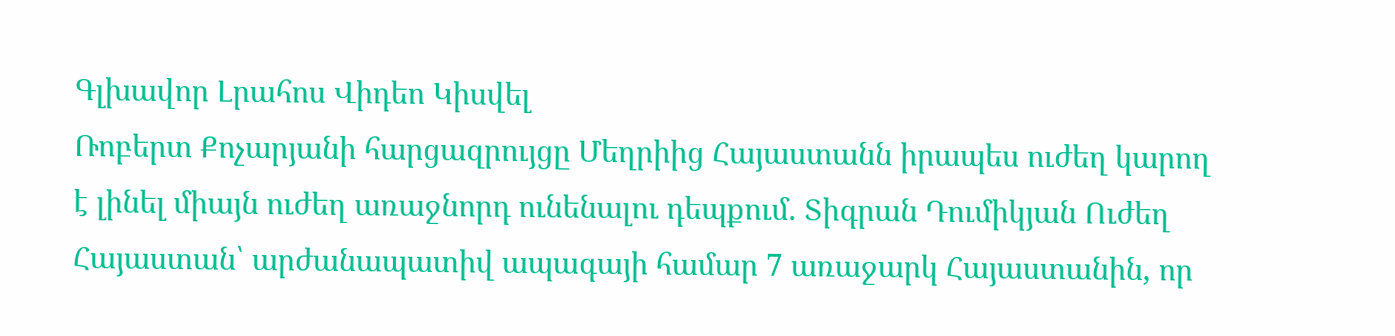Գլխավոր Լրահոս Վիդեո Կիսվել
Ռոբերտ Քոչարյանի հարցազրույցը Մեղրիից Հայաստանն իրապես ուժեղ կարող է լինել միայն ուժեղ առաջնորդ ունենալու դեպքում. Տիգրան Դումիկյան Ուժեղ Հայաստան՝ արժանապատիվ ապագայի համար 7 առաջարկ Հայաստանին, որ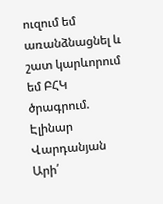ուզում եմ առանձնացնել և շատ կարևորում եմ ԲՀԿ ծրագրում. Էլինար Վարդանյան Արի՛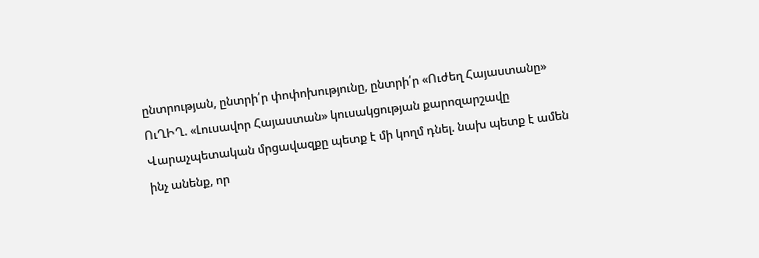ընտրության, ընտրի՛ր փոփոխությունը, ընտրի՛ր «Ուժեղ Հայաստանը» ՈւՂԻՂ. «Լուսավոր Հայաստան» կուսակցության քարոզարշավը Վարաչպետական մրցավազքը պետք է մի կողմ դնել. նախ պետք է ամեն ինչ անենք, որ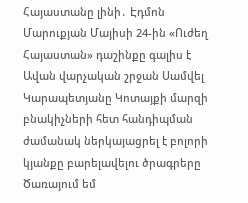Հայաստանը լինի․ Էդմոն Մարուքյան Մայիսի 24-ին «Ուժեղ Հայաստան» դաշինքը գալիս է Ավան վարչական շրջան Սամվել Կարապետյանը Կոտայքի մարզի բնակիչների հետ հանդիպման ժամանակ ներկայացրել է բոլորի կյանքը բարելավելու ծրագրերը Ծառայում եմ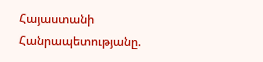Հայաստանի Հանրապետությանը.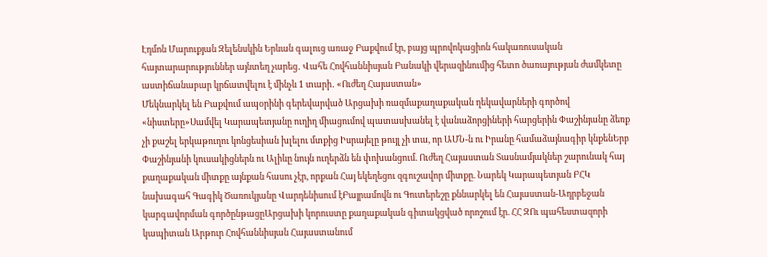Էդմոն Մարուքյան Զելենսկին Երևան գալուց առաջ Բաքվում էր, բայց պրովոկացիոն հակառուսական հայտարարություններ այնտեղ չարեց․ Վահե Հովհաննիսյան Բանակի վերազինումից հետո ծառայության ժամկետը աստիճանաբար կրճատվելու է մինչև 1 տարի․ «Ուժեղ Հայաստան»
Մեկնարկել են Բաքվում ապօրինի գերեվարված Արցախի ռազմաքաղաքական ղեկավարների գործով «նիստերը»Սամվել Կարապետյանը ուղիղ միացումով պատասխանել է վանաձորցիների հարցերին Փաշինյանը ձեռք չի քաշել երկաթուղու կոնցեսիան խլելու մտքից Իսրայելը թույլ չի տա, որ ԱՄՆ-ն ու Իրանը համաձայնագիր կնքենԵրբ Փաշինյանի կուսակիցներն ու Ալիևը նույն ուղերձն են փոխանցում. Ուժեղ Հայաստան Տասնամյակներ շարունակ հայ քաղաքական միտքը այնքան հասու չէր, որքան Հայ եկեղեցու զգուշավոր միտքը. Նարեկ Կարապետյան ԲՀԿ նախագահ Գագիկ Ծառուկյանը Վարդենիսում էԲայրամովն ու Գուտերեշը քննարկել են Հայաստան-Ադրբեջան կարգավորման գործընթացըԱրցախի կորուստը քաղաքական գիտակցված որոշում էր. ՀՀ ԶՈւ պահեստազորի կապիտան Արթուր Հովհաննիսյան Հայաստանում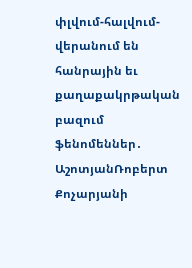փլվում-հալվում-վերանում են հանրային եւ քաղաքակրթական բազում ֆենոմեններ․ ԱշոտյանՌոբերտ Քոչարյանի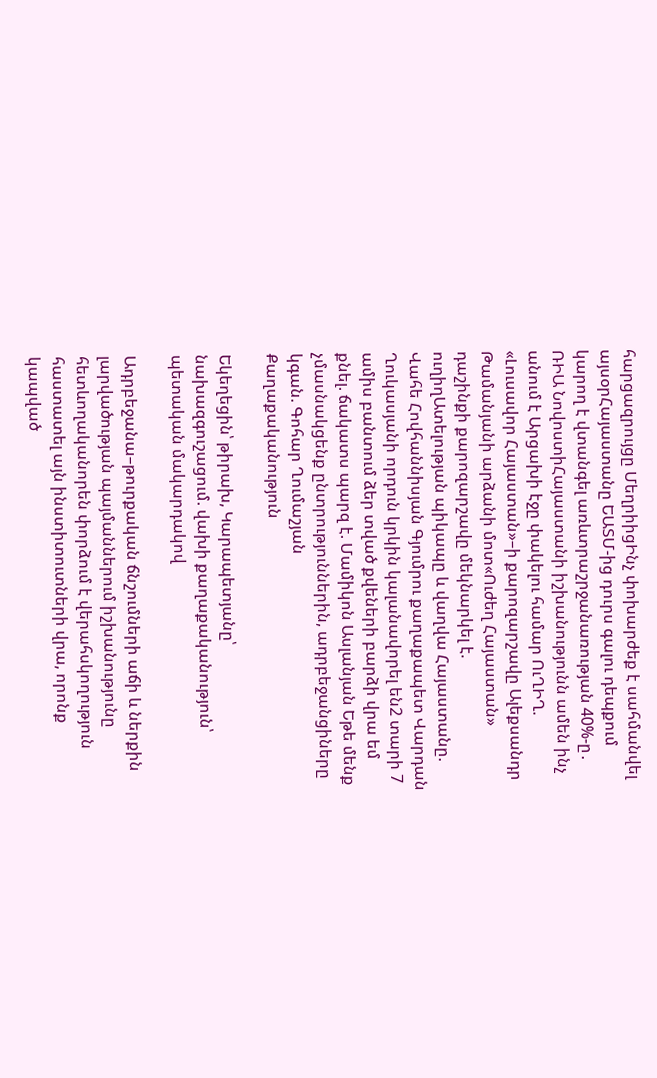հարցազրույցը ՄեղրիիցԻնչ փոխարժեք է սահմանվել այսօրՀայաստանը ԵԱՏՄ-ից դուրս գալու դեպքում կարող է վտանգել առևտրաշրջանառության 40%-ը․ ՌԻԱ ՆովոստիՀայաստանի իշխանությունն ամեն ինչ անում է Արցախի էջը փակելու համար ՈւՂԻՂ. «Լուսավոր Հայաստան»–ի քարոզարշավը Ալեքսանդր Թամանյանի արձանի մոտ«Ուժեղ Հայաստան» դաշինքի քարոզարշավը մեկնարկել է. ուղիղԱտելության պիկապը և վաղվա Հայաստանը. Վահե Հովհաննիսյան Գյումրու քաղաքապետ Վարդան Ղուկասյանի որդուն կրկին կալանավորել են2 տարի 7 ամիս բանտում ձեր տված քվեների բարձի վրա եմ քնել. ճակատս պարզ է. Մամիկոն Ասլանյան Եթե մենք չմասնակցենք ընտրություններին, ադրբեջանցիները կգան. Գոհար Ղումաշյան
Քաղաքականություն

Եկեղեցին՝ թիրախ, Կարապետյանը՝ նախազգուշացում. վախի քաղաքականություն՝ պետական մակարդակով

Ադրբեջանա–թուրքական ճնշումների աճի և ներքին լարվածության պայմաններում իշխանությունը հետևողականորեն փորձում է վերահսկողություն հաստատել այն ինստիտուտների վրա, որոնք կապված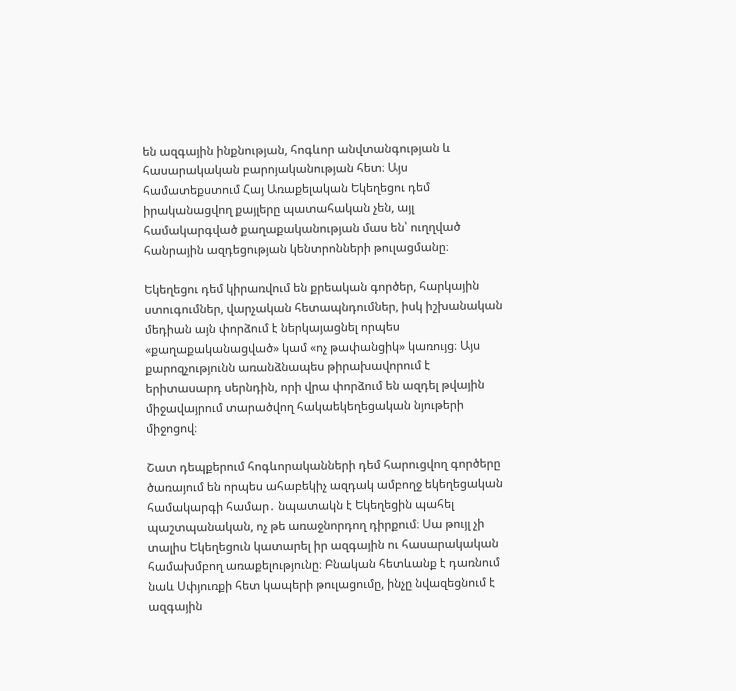են ազգային ինքնության, հոգևոր անվտանգության և հասարակական բարոյականության հետ։ Այս համատեքստում Հայ Առաքելական Եկեղեցու դեմ իրականացվող քայլերը պատահական չեն, այլ համակարգված քաղաքականության մաս են՝ ուղղված հանրային ազդեցության կենտրոնների թուլացմանը։

Եկեղեցու դեմ կիրառվում են քրեական գործեր, հարկային ստուգումներ, վարչական հետապնդումներ, իսկ իշխանական մեդիան այն փորձում է ներկայացնել որպես «քաղաքականացված» կամ «ոչ թափանցիկ» կառույց։ Այս քարոզչությունն առանձնապես թիրախավորում է երիտասարդ սերնդին, որի վրա փորձում են ազդել թվային միջավայրում տարածվող հակաեկեղեցական նյութերի միջոցով։

Շատ դեպքերում հոգևորականների դեմ հարուցվող գործերը ծառայում են որպես ահաբեկիչ ազդակ ամբողջ եկեղեցական համակարգի համար․ նպատակն է Եկեղեցին պահել պաշտպանական, ոչ թե առաջնորդող դիրքում։ Սա թույլ չի տալիս Եկեղեցուն կատարել իր ազգային ու հասարակական համախմբող առաքելությունը։ Բնական հետևանք է դառնում նաև Սփյուռքի հետ կապերի թուլացումը, ինչը նվազեցնում է ազգային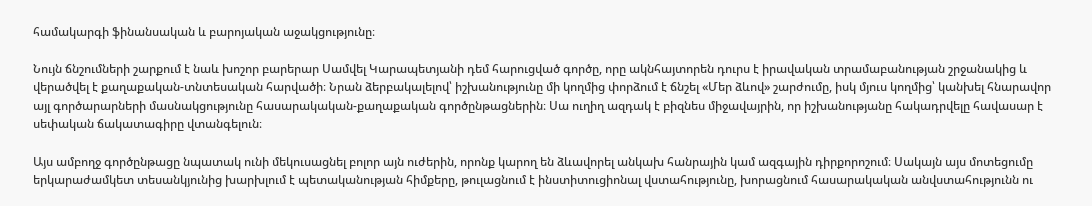համակարգի ֆինանսական և բարոյական աջակցությունը։

Նույն ճնշումների շարքում է նաև խոշոր բարերար Սամվել Կարապետյանի դեմ հարուցված գործը, որը ակնհայտորեն դուրս է իրավական տրամաբանության շրջանակից և վերածվել է քաղաքական-տնտեսական հարվածի։ Նրան ձերբակալելով՝ իշխանությունը մի կողմից փորձում է ճնշել «Մեր ձևով» շարժումը, իսկ մյուս կողմից՝ կանխել հնարավոր այլ գործարարների մասնակցությունը հասարակական-քաղաքական գործընթացներին։ Սա ուղիղ ազդակ է բիզնես միջավայրին, որ իշխանությանը հակադրվելը հավասար է սեփական ճակատագիրը վտանգելուն։

Այս ամբողջ գործընթացը նպատակ ունի մեկուսացնել բոլոր այն ուժերին, որոնք կարող են ձևավորել անկախ հանրային կամ ազգային դիրքորոշում։ Սակայն այս մոտեցումը երկարաժամկետ տեսանկյունից խարխլում է պետականության հիմքերը, թուլացնում է ինստիտուցիոնալ վստահությունը, խորացնում հասարակական անվստահությունն ու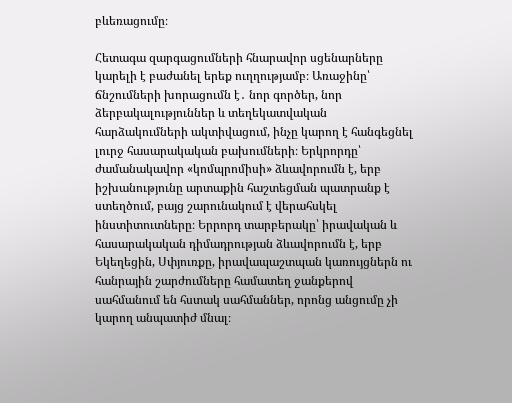բևեռացումը։

Հետագա զարգացումների հնարավոր սցենարները կարելի է բաժանել երեք ուղղությամբ։ Առաջինը՝ ճնշումների խորացումն է․ նոր գործեր, նոր ձերբակալություններ և տեղեկատվական հարձակումների ակտիվացում, ինչը կարող է հանգեցնել լուրջ հասարակական բախումների։ Երկրորդը՝ ժամանակավոր «կոմպրոմիսի» ձևավորումն է, երբ իշխանությունը արտաքին հաշտեցման պատրանք է ստեղծում, բայց շարունակում է վերահսկել ինստիտուտները։ Երրորդ տարբերակը՝ իրավական և հասարակական դիմադրության ձևավորումն է, երբ Եկեղեցին, Սփյուռքը, իրավապաշտպան կառույցներն ու հանրային շարժումները համատեղ ջանքերով սահմանում են հստակ սահմաններ, որոնց անցումը չի կարող անպատիժ մնալ։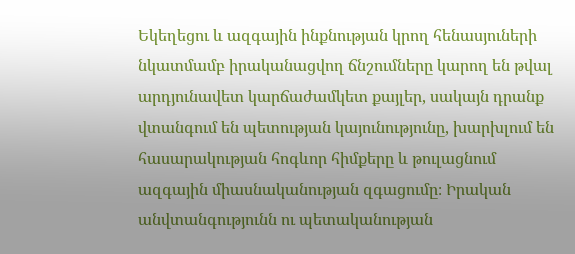Եկեղեցու և ազգային ինքնության կրող հենասյուների նկատմամբ իրականացվող ճնշումները կարող են թվալ արդյունավետ կարճաժամկետ քայլեր, սակայն դրանք վտանգում են պետության կայունությունը, խարխլում են հասարակության հոգևոր հիմքերը և թուլացնում ազգային միասնականության զգացումը։ Իրական անվտանգությունն ու պետականության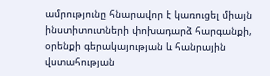ամրությունը հնարավոր է կառուցել միայն ինստիտուտների փոխադարձ հարգանքի, օրենքի գերակայության և հանրային վստահության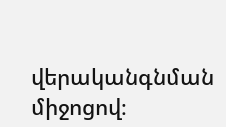վերականգնման միջոցով։